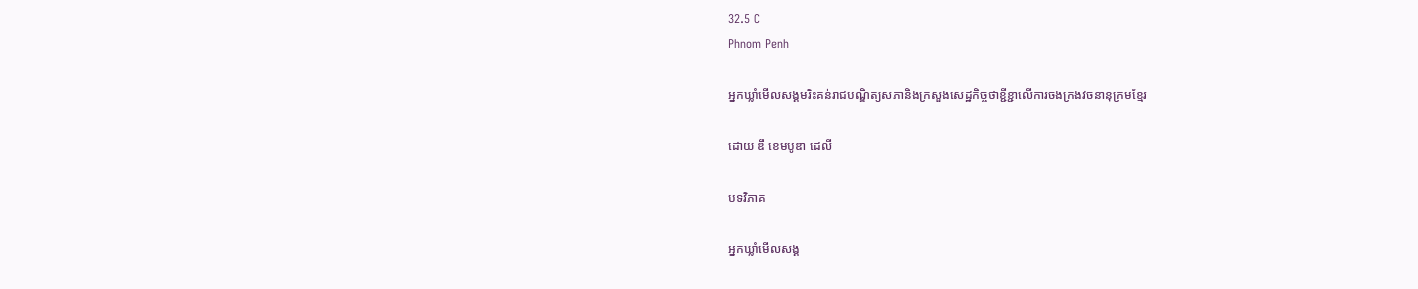32.5 C
Phnom Penh

អ្នកឃ្លាំមើលសង្គមរិះគន់រាជបណ្ឌិត្យសភានិងក្រសួងសេដ្ឋកិច្ចថាខ្ជីខ្ជាលើការចងក្រងវចនានុក្រមខ្មែរ

ដោយ ឌឹ ខេមបូឌា ដេលី

បទវិភាគ

អ្នកឃ្លាំមើលសង្គ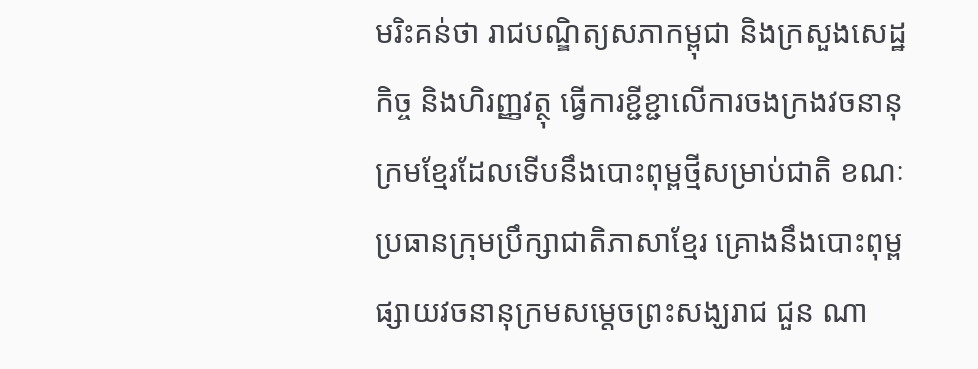មរិះគន់ថា រាជបណ្ឌិត្យសភាកម្ពុជា និងក្រសួងសេដ្ឋកិច្ច និងហិរញ្ញវត្ថុ ធ្វើការខ្ជីខ្ជាលើការចងក្រងវចនានុក្រមខ្មែរដែលទើបនឹងបោះពុម្ពថ្មីសម្រាប់ជាតិ ខណៈប្រធានក្រុមប្រឹក្សាជាតិភាសាខ្មែរ គ្រោងនឹងបោះពុម្ពផ្សាយវចនានុក្រមសម្តេចព្រះសង្ឃរាជ ជួន ណា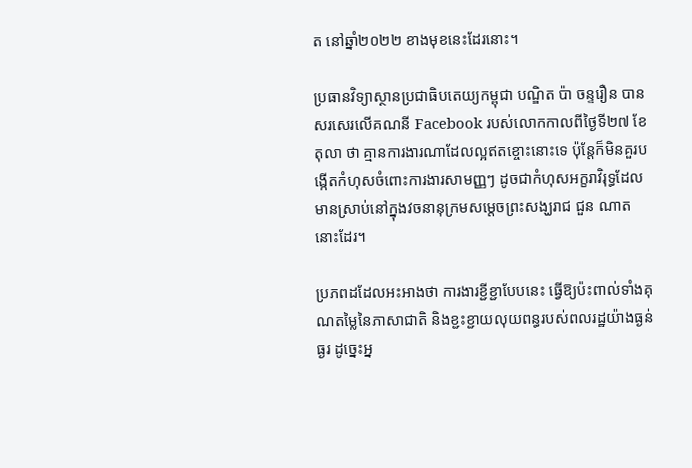ត នៅឆ្នាំ២០២២ ខាងមុខនេះដែរនោះ។

ប្រធានវិទ្យាស្ថានប្រជាធិបតេយ្យកម្ពុជា បណ្ឌិត ប៉ា ចន្ទរឿន បានសរសេរលើគណនី Facebook របស់លោកកាលពីថ្ងៃទី២៧ ខែតុលា ថា គ្មានការងារណាដែលល្អឥតខ្ចោះនោះទេ ប៉ុន្តែក៏មិនគួរបង្កើតកំហុសចំពោះការងារសាមញ្ញៗ ដូចជាកំហុសអក្ខរាវិរុទ្ធដែលមានស្រាប់នៅក្នុងវចនានុក្រមសម្តេចព្រះសង្ឃរាជ ជួន ណាត នោះដែរ។

ប្រភពដដែលអះអាងថា ការងារខ្ជីខ្ជាបែបនេះ ធ្វើឱ្យប៉ះពាល់ទាំងគុណតម្លៃនៃភាសាជាតិ និងខ្ជះខ្ជាយលុយពន្ធរបស់ពលរដ្ឋយ៉ាងធ្ងន់ធ្ងរ ដូច្នេះអ្ន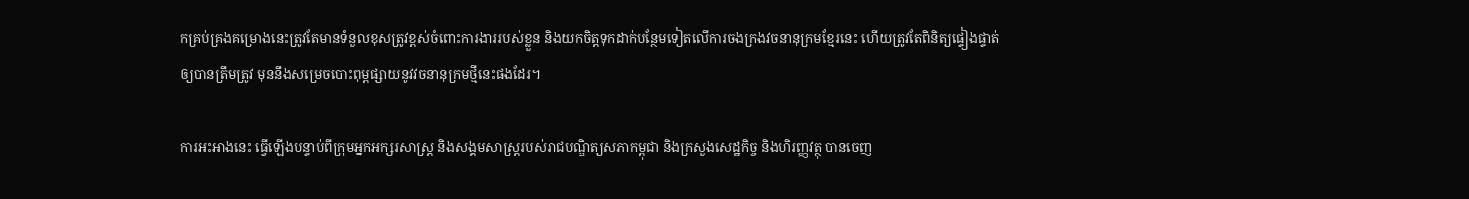កគ្រប់គ្រងគម្រោងនេះត្រូវតែមានទំនួលខុសត្រូវខ្ពស់ចំពោះការងាររបស់ខ្លួន និងយកចិត្តទុកដាក់បន្ថែមទៀតលើការចងក្រងវចនានុក្រមខ្មែរនេះ ហើយត្រូវតែពិនិត្យផ្ទៀងផ្ទាត់ឲ្យបានត្រឹមត្រូវ មុននឹងសម្រេចបោះពុម្ពផ្សាយនូវវចនានុក្រមថ្មីនេះផងដែរ។

ការអះអាងនេះ ធ្វើឡើងបន្ទាប់ពីក្រុមអ្នកអក្សរសាស្ត្រ និងសង្គមសាស្ត្ររបស់រាជបណ្ឌិត្យសភាកម្ពុជា និងក្រសួងសេដ្ឋកិច្ច និងហិរញ្ញវត្ថុ បានចេញ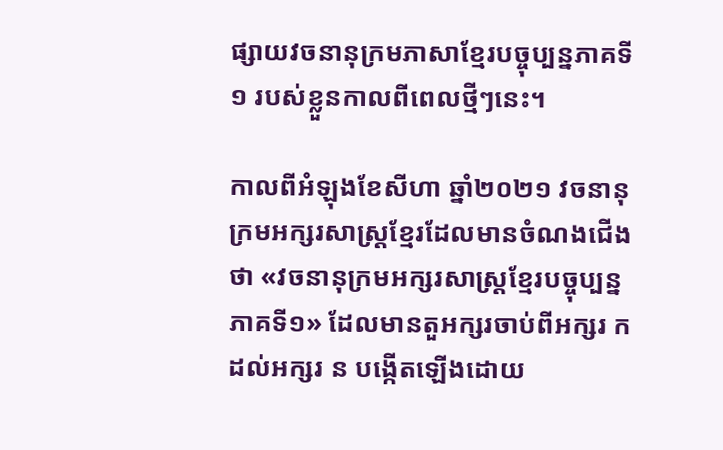ផ្សាយវចនានុក្រមភាសាខ្មែរបច្ចុប្បន្នភាគទី១ របស់ខ្លួនកាលពីពេលថ្មីៗនេះ។

កាលពីអំឡុងខែសីហា ឆ្នាំ២០២១ វចនានុក្រមអក្សរសាស្ត្រខ្មែរដែលមានចំណងជើងថា «វចនានុក្រមអក្សរសាស្ត្រខ្មែរបច្ចុប្បន្ន ភាគទី១» ដែលមានតួអក្សរចាប់ពីអក្សរ ក ដល់អក្សរ ន បង្កើតឡើងដោយ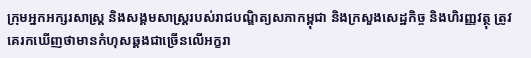ក្រុមអ្នកអក្សរសាស្ត្រ និងសង្គមសាស្ត្ររបស់រាជបណ្ឌិត្យសភាកម្ពុជា និងក្រសួងសេដ្ឋកិច្ច និងហិរញ្ញវត្ថុ ត្រូវគេរកឃើញថាមានកំហុសឆ្គងជាច្រើនលើអក្ខរា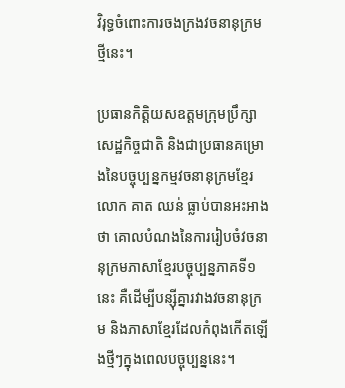វិរុទ្ធចំពោះការចងក្រងវចនានុក្រមថ្មីនេះ។

ប្រធានកិត្តិយសឧត្ដមក្រុមប្រឹក្សាសេដ្ឋកិច្ចជាតិ និងជាប្រធានគម្រោងនៃបច្ចុប្បន្នកម្មវចនានុក្រមខ្មែរ លោក គាត ឈន់ ធ្លាប់បានអះអាងថា គោលបំណងនៃការរៀបចំវចនានុក្រមភាសាខ្មែរបច្ចុប្បន្នភាគទី១ នេះ គឺដើម្បីបន្ស៊ីគ្នារវាងវចនានុក្រម និងភាសាខ្មែរដែលកំពុងកើតឡើងថ្មីៗក្នុងពេលបច្ចុប្បន្ននេះ។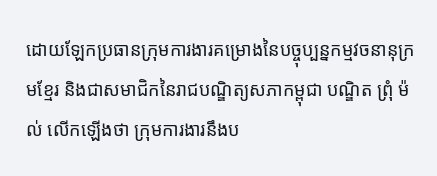ដោយឡែកប្រធានក្រុមការងារគម្រោងនៃបច្ចុប្បន្នកម្មវចនានុក្រមខ្មែរ និងជាសមាជិកនៃរាជបណ្ឌិត្យសភាកម្ពុជា បណ្ឌិត ព្រុំ ម៉ល់ លើកឡើងថា ក្រុមការងារនឹងប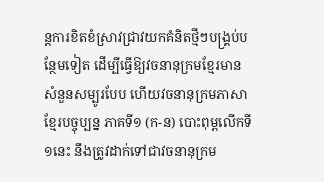ន្តការខិតខំស្រាវជ្រាវយកគំនិតថ្មីៗបង្គ្រប់បន្ថែមទៀត ដើម្បីធ្វើឱ្យវចនានុក្រមខ្មែរមានសំនួនសម្បូរបែប ហើយវចនានុក្រមភាសាខ្មែរបច្ចុប្បន្ន ភាគទី១ (ក-ន) បោះពុម្ពលើកទី១នេះ នឹងត្រូវដាក់ទៅជាវចនានុក្រម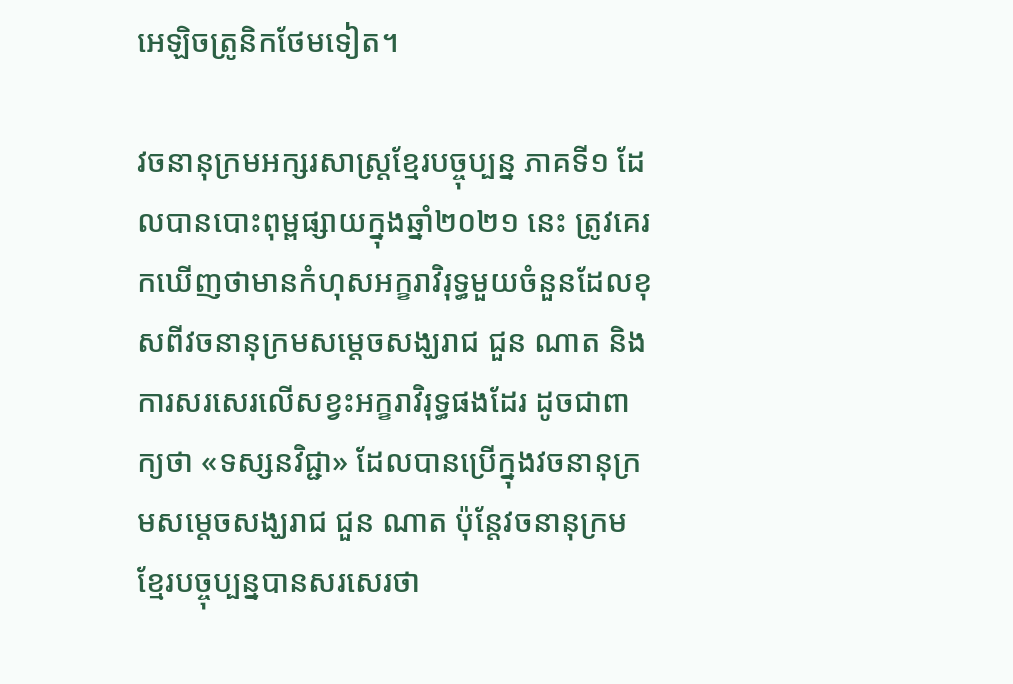អេឡិចត្រូនិកថែមទៀត។

វចនានុក្រមអក្សរសាស្ត្រខ្មែរបច្ចុប្បន្ន ភាគទី១ ដែលបានបោះពុម្ពផ្សាយក្នុងឆ្នាំ២០២១ នេះ ត្រូវគេរកឃើញថាមានកំហុសអក្ខរាវិរុទ្ធមួយចំនួនដែលខុសពីវចនានុក្រមសម្តេចសង្ឃរាជ ជួន ណាត និងការសរសេរលើសខ្វះអក្ខរាវិរុទ្ធផងដែរ ដូចជាពាក្យថា «ទស្សនវិជ្ជា» ដែលបានប្រើក្នុងវចនានុក្រមសម្តេចសង្ឃរាជ ជួន ណាត ប៉ុន្តែវចនានុក្រមខ្មែរបច្ចុប្បន្នបានសរសេរថា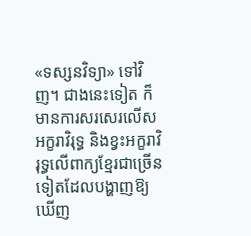«ទស្សនវិទ្យា» ទៅវិញ។ ជាងនេះទៀត ក៏មានការសរសេរលើសអក្ខរាវិរុទ្ធ និងខ្វះអក្ខរាវិរុទ្ធលើពាក្យខ្មែរជាច្រើនទៀតដែលបង្ហាញឱ្យឃើញ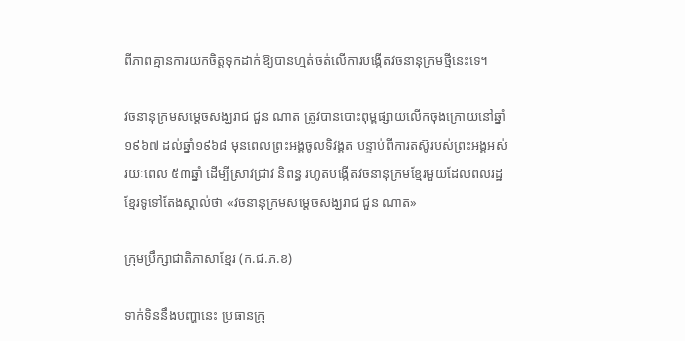ពីភាពគ្មានការយកចិត្តទុកដាក់ឱ្យបានហ្មត់ចត់លើការបង្កើតវចនានុក្រមថ្មីនេះទេ។

វចនានុក្រមសម្ដេចសង្ឃរាជ ជួន ណាត ត្រូវបានបោះពុម្ពផ្សាយលើកចុងក្រោយនៅឆ្នាំ១៩៦៧ ដល់ឆ្នាំ១៩៦៨ មុនពេលព្រះអង្គចូលទិវង្គត បន្ទាប់ពីការតស៊ូរបស់ព្រះអង្គអស់រយៈពេល ៥៣ឆ្នាំ ដើម្បីស្រាវជ្រាវ និពន្ធ រហូតបង្កើតវចនានុក្រមខ្មែរមួយដែលពលរដ្ឋខ្មែរទូទៅតែងស្គាល់ថា «វចនានុក្រមសម្តេចសង្ឃរាជ ជួន ណាត»

ក្រុមប្រឹក្សាជាតិភាសាខ្មែរ (ក.ជ.ភ.ខ)

ទាក់ទិននឹងបញ្ហានេះ ប្រធានក្រុ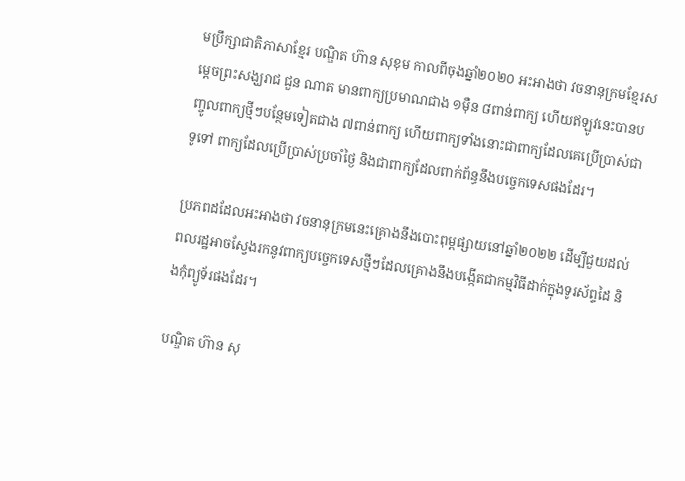មប្រឹក្សាជាតិភាសាខ្មែរ បណ្ឌិត ហ៊ាន សុខុម កាលពីចុងឆ្នាំ២០២០ អះអាងថា វចនានុក្រមខ្មែរសម្ដេចព្រះសង្ឃរាជ ជួន ណាត មានពាក្យប្រមាណជាង ១ម៉ឺន ៨ពាន់ពាក្យ ហើយឥឡូវនេះបានបញ្ចូលពាក្យថ្មីៗបន្ថែមទៀតជាង ៧ពាន់ពាក្យ ហើយពាក្យទាំងនោះជាពាក្យដែលគេប្រើប្រាស់ជាទូទៅ ពាក្យដែលប្រើប្រាស់ប្រចាំថ្ងៃ និងជាពាក្យដែលពាក់ព័ន្ធនឹងបច្ចេកទេសផងដែរ។

ប្រភពដដែលអះអាងថា វចនានុក្រមនេះគ្រោងនឹងបោះពុម្ពផ្សាយនៅឆ្នាំ២០២២ ដើម្បីជួយដល់ពលរដ្ឋអាចស្វែងរកនូវពាក្យបច្ចេកទេសថ្មីៗដែលគ្រោងនឹងបង្កើតជាកម្មវិធីដាក់ក្នុងទូរស័ព្ទដៃ និងកុំព្យូទ័រផងដែរ។

បណ្ឌិត ហ៊ាន សុ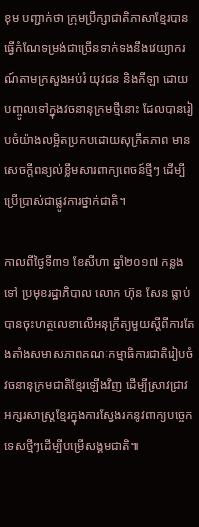ខុម បញ្ជាក់ថា ក្រុមប្រឹក្សាជាតិភាសាខ្មែរបានធ្វើកំណែទម្រង់ជាច្រើនទាក់ទងនឹងវេយ្យាករណ៍តាមក្រសួងអប់រំ យុវជន និងកីឡា ដោយបញ្ចូលទៅក្នុងវចនានុក្រមថ្មីនោះ ដែលបានរៀបចំយ៉ាងលម្អិតប្រកបដោយសុក្រឹតភាព មានសេចក្តីពន្យល់ខ្លឹមសារពាក្យពេចន៍ថ្មីៗ ដើម្បីប្រើប្រាស់ជាផ្លូវការថ្នាក់ជាតិ។

កាលពីថ្ងៃទី៣១ ខែសីហា ឆ្នាំ២០១៧ កន្លងទៅ ប្រមុខរដ្ឋាភិបាល លោក ហ៊ុន សែន ធ្លាប់បានចុះហត្ថលេខាលើអនុក្រឹត្យមួយស្ដីពីការតែងតាំងសមាសភាពគណៈកម្មាធិការជាតិរៀបចំវចនានុក្រមជាតិខ្មែរឡើងវិញ ដើម្បីស្រាវជ្រាវអក្សរសាស្ត្រខ្មែរក្នុងការស្វែងរកនូវពាក្យបច្ចេកទេសថ្មីៗដើម្បីបម្រើសង្គមជាតិ៕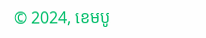© 2024, ខេមបូ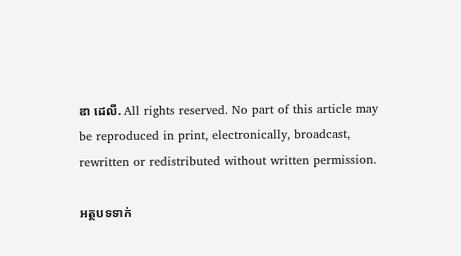ឌា ដេលី. All rights reserved. No part of this article may be reproduced in print, electronically, broadcast, rewritten or redistributed without written permission.

អត្ថបទទាក់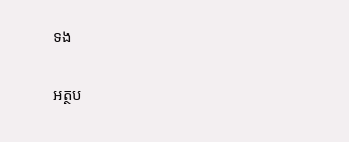ទង

អត្ថប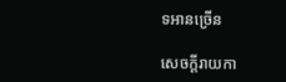ទអានច្រើន

សេចក្ដីរាយកា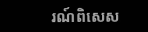រណ៍ពិសេស